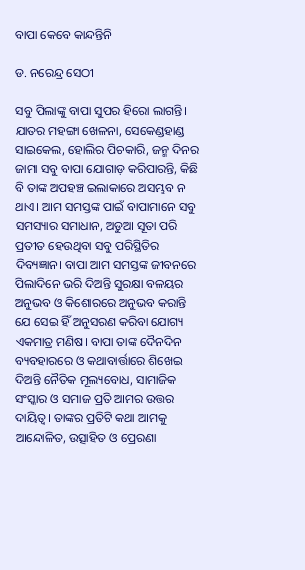ବାପା କେବେ କାନ୍ଦନ୍ତିନି

ଡ. ନରେନ୍ଦ୍ର ସେଠୀ

ସବୁ ପିଲାଙ୍କୁ ବାପା ସୁପର ହିରୋ ଲାଗନ୍ତି। ଯାତର ମହଙ୍ଗା ଖେଳନା, ସେକେଣ୍ଡହାଣ୍ଡ ସାଇକେଲ, ହୋଲିର ପିଚକାରି, ଜନ୍ମ ଦିନର ଜାମା ସବୁ ବାପା ଯୋଗାଡ଼ କରିପାରନ୍ତି, କିଛି ବି ତାଙ୍କ ଅପହଞ୍ଚ ଇଲାକାରେ ଅସମ୍ଭବ ନ ଥାଏ। ଆମ ସମସ୍ତଙ୍କ ପାଇଁ ବାପାମାନେ ସବୁ ସମସ୍ୟାର ସମାଧାନ, ଅଡୁଆ ସୂତା ପରି ପ୍ରତୀତ ହେଉଥିବା ସବୁ ପରିସ୍ଥିତିର ଦିବ୍ୟଜ୍ଞାନ। ବାପା ଆମ ସମସ୍ତଙ୍କ ଜୀବନରେ ପିଲାଦିନେ ଭରି ଦିଅନ୍ତି ସୁରକ୍ଷା ବଳୟର ଅନୁଭବ ଓ କିଶୋରରେ ଅନୁଭବ କରାନ୍ତି ଯେ ସେଇ ହିଁ ଅନୁସରଣ କରିବା ଯୋଗ୍ୟ ଏକମାତ୍ର ମଣିଷ। ବାପା ତାଙ୍କ ଦୈନଦିନ ବ୍ୟବହାରରେ ଓ କଥାବାର୍ତ୍ତାରେ ଶିଖେଇ ଦିଅନ୍ତି ନୈତିକ ମୂଲ୍ୟବୋଧ, ସାମାଜିକ ସଂସ୍କାର ଓ ସମାଜ ପ୍ରତି ଆମର ଉତ୍ତର ଦାୟିତ୍ୱ। ତାଙ୍କର ପ୍ରତିଟି କଥା ଆମକୁ ଆନ୍ଦୋଳିତ, ଉତ୍ସାହିତ ଓ ପ୍ରେରଣା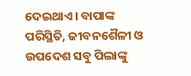ଦେଇଥାଏ। ବାପାଙ୍କ ପରିସ୍ଥିତି, ଜୀବନଶୈଳୀ ଓ ଉପଦେଶ ସବୁ ପିଲାଙ୍କୁ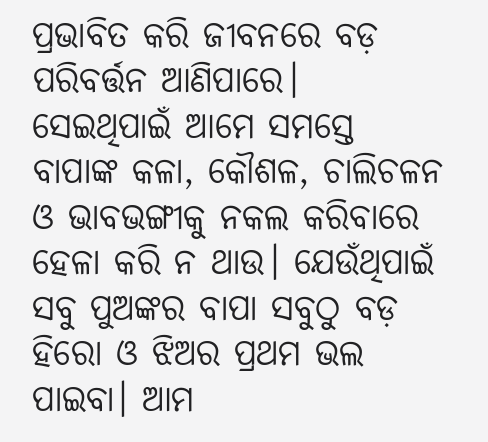ପ୍ରଭାବିତ କରି ଜୀବନରେ ବଡ଼ ପରିବର୍ତ୍ତନ ଆଣିପାରେ। ସେଇଥିପାଇଁ ଆମେ ସମସ୍ତେ ବାପାଙ୍କ କଳା, କୌଶଳ, ଚାଲିଚଳନ ଓ ଭାବଭଙ୍ଗୀକୁ ନକଲ କରିବାରେ ହେଳା କରି ନ ଥାଉ। ଯେଉଁଥିପାଇଁ ସବୁ ପୁଅଙ୍କର ବାପା ସବୁଠୁ ବଡ଼ ହିରୋ ଓ ଝିଅର ପ୍ରଥମ ଭଲ ପାଇବା। ଆମ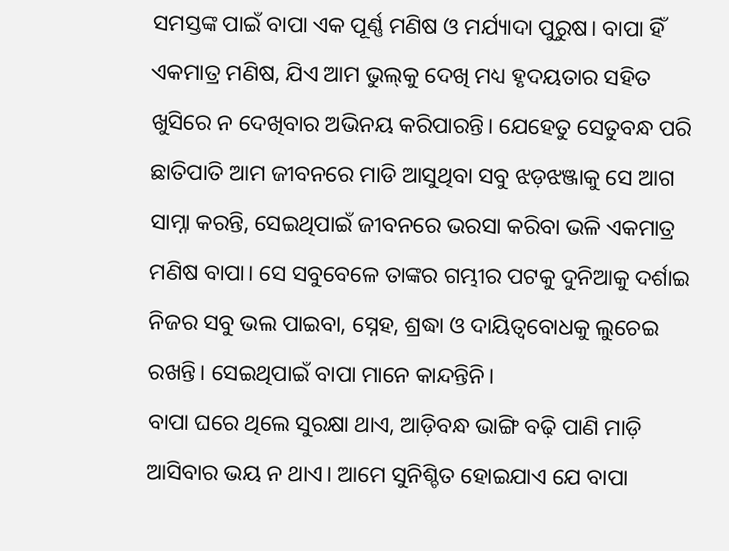ସମସ୍ତଙ୍କ ପାଇଁ ବାପା ଏକ ପୂର୍ଣ୍ଣ ମଣିଷ ଓ ମର୍ଯ୍ୟାଦା ପୁରୁଷ। ବାପା ହିଁ ଏକମାତ୍ର ମଣିଷ, ଯିଏ ଆମ ଭୁଲ୍‌କୁ ଦେଖି ମଧ୍ୟ ହୃଦୟତାର ସହିତ ଖୁସିରେ ନ ଦେଖିବାର ଅଭିନୟ କରିପାରନ୍ତି। ଯେହେତୁ ସେତୁବନ୍ଧ ପରି ଛାତିପାତି ଆମ ଜୀବନରେ ମାଡି ଆସୁଥିବା ସବୁ ଝଡ଼ଝଞ୍ଜାକୁ ସେ ଆଗ ସାମ୍ନା କରନ୍ତି, ସେଇଥିପାଇଁ ଜୀବନରେ ଭରସା କରିବା ଭଳି ଏକମାତ୍ର ମଣିଷ ବାପା। ସେ ସବୁବେଳେ ତାଙ୍କର ଗମ୍ଭୀର ପଟକୁ ଦୁନିଆକୁ ଦର୍ଶାଇ ନିଜର ସବୁ ଭଲ ପାଇବା, ସ୍ନେହ, ଶ୍ରଦ୍ଧା ଓ ଦାୟିତ୍ୱବୋଧକୁ ଲୁଚେଇ ରଖନ୍ତି। ସେଇଥିପାଇଁ ବାପା ମାନେ କାନ୍ଦନ୍ତିନି।
ବାପା ଘରେ ଥିଲେ ସୁରକ୍ଷା ଥାଏ, ଆଡ଼ିବନ୍ଧ ଭାଙ୍ଗି ବଢ଼ି ପାଣି ମାଡ଼ି ଆସିବାର ଭୟ ନ ଥାଏ। ଆମେ ସୁନିଶ୍ଚିତ ହୋଇଯାଏ ଯେ ବାପା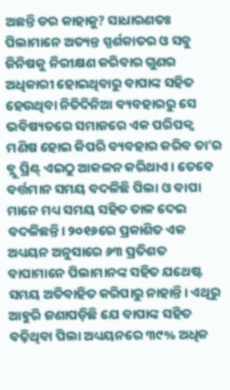ଅଛନ୍ତି ଡର କାହାକୁ? ସାଧାରଣତଃ ପିଲାମାନେ ଅତ୍ୟନ୍ତ ସ୍ପର୍ଶକାତର ଓ ସବୁ ଜିନିଷକୁ ନିରୀକ୍ଷଣ କରିବାର ଗୁଣର ଅଧିକାରୀ ହୋଇଥିବାରୁ ବାପାଙ୍କ ସହିତ ହେଉଥିବା ନିତିଦିନିଆ ବ୍ୟବହାରରୁ ସେ ଭବିଷ୍ୟତରେ ସମାଜରେ ଏକ ପରିପକ୍ୱ ମଣିଷ ହୋଇ କିପରି ବ୍ୟବହାର କରିବ ତା’ର ବ୍ଲୁ ପ୍ରିଣ୍ଟ୍‌ ଏଇଠୁ ଆକଳନ କରିଥାଏ। ତେବେ ବର୍ତ୍ତମାନ ସମୟ ବଦଳିଛି ପିଲା ଓ ବାପା ମାନେ ମଧ୍ୟ ସମୟ ସହିତ ତାଳ ଦେଇ ବଦଳିଛନ୍ତି। ୨୦୧୬ରେ ପ୍ରକାଶିତ ଏକ ଅଧ୍ୟୟନ ଅନୁସାରେ ୬୩ ପ୍ରତିଶତ ବାପାମାନେ ପିଲାମାନଙ୍କ ସହିତ ଯଥେଷ୍ଟ ସମୟ ଅତିବାହିତ କରିପାରୁ ନାହାନ୍ତି। ଏଥିରୁ ଆହୁରି ଜଣାପଡ଼ିଛି ଯେ ବାପାଙ୍କ ସହିତ ବଢ଼ିଥିବା ପିଲା ଅଧ୍ୟୟନରେ ୩୯% ଅଧିକ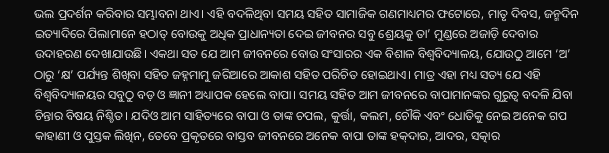ଭଲ ପ୍ରଦର୍ଶନ କରିବାର ସମ୍ଭାବନା ଥାଏ। ଏହି ବଦଳିଥିବା ସମୟ ସହିତ ସାମାଜିକ ଗଣମାଧ୍ୟମର ଫଟୋରେ, ମାତୃ ଦିବସ, ଜନ୍ମଦିନ ଇତ୍ୟାଦିରେ ପିଲାମାନେ ହଠାତ୍‌ ବୋଉକୁ ଅଧିକ ପ୍ରାଧାନ୍ୟତା ଦେଇ ଜୀବନର ସବୁ ଶ୍ରେୟକୁ ତା’ ମୁଣ୍ଡରେ ଅଜାଡ଼ି ଦେବାର ଉଦାହରଣ ଦେଖାଯାଉଛି। ଏକଥା ସତ ଯେ ଆମ ଜୀବନରେ ବୋଉ ସଂସାରର ଏକ ବିଶାଳ ବିଶ୍ୱବିଦ୍ୟାଳୟ, ଯୋଉଠୁ ଆମେ ‘ଅ’ ଠାରୁ ‘କ୍ଷ’ ପର୍ଯ୍ୟନ୍ତ ଶିଖିବା ସହିତ ଜହ୍ନମାମୁ ଜରିଆରେ ଆକାଶ ସହିତ ପରିଚିତ ହୋଇଥାଏ। ମାତ୍ର ଏହା ମଧ୍ୟ ସତ୍ୟ ଯେ ଏହି ବିଶ୍ୱବିଦ୍ୟାଳୟର ସବୁଠୁ ବଡ଼ ଓ ଜ୍ଞାନୀ ଅଧ୍ୟାପକ ହେଲେ ବାପା। ସମୟ ସହିତ ଆମ ଜୀବନରେ ବାପାମାନଙ୍କର ଗୁରୁତ୍ୱ ବଦଳି ଯିବା ଚିନ୍ତାର ବିଷୟ ନିଶ୍ଚିତ। ଯଦିଓ ଆମ ସାହିତ୍ୟରେ ବାପା ଓ ତାଙ୍କ ଚପଲ, କୁର୍ତ୍ତା, କଲମ, ଚୌକି ଏବଂ ଧୋତିକୁ ନେଇ ଅନେକ ଗପ କାହାଣୀ ଓ ପୁସ୍ତକ ଲିଖିନ, ତେବେ ପ୍ରକୃତରେ ବାସ୍ତବ ଜୀବନରେ ଅନେକ ବାପା ତାଙ୍କ ହକ୍‌ଦାର, ଆଦର, ସତ୍କାର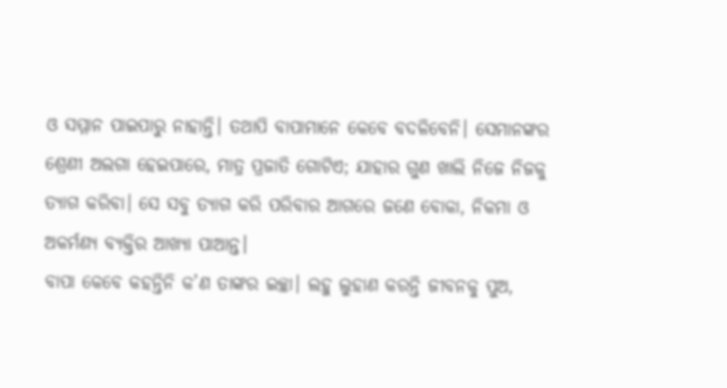ଓ ସମ୍ମାନ ପାଇପାରୁ ନାହାନ୍ତି। ତଥାପି ବାପାମାନେ କେବେ ବଦଳିବେନି। ସେମାନଙ୍କର ଶ୍ରେଣୀ ଅଲଗା ହେଇପାରେ, ମାତ୍ର ପ୍ରଜାତି ଗୋଟିଏ; ଯାହାର ଗୁଣ ଖାଲି ନିଜେ ନିଜକୁ ତ୍ୟାଗ କରିବା। ସେ ସବୁ ତ୍ୟାଗ କରି ପରିବାର ଆଗରେ ଜଣେ ବୋକା, ନିକମା ଓ ଅକର୍ମଣ୍ୟ ବ୍ୟକ୍ତିର ଆଖ୍ୟା ପାଆନ୍ତ।
ବାପା କେବେ କହନ୍ତିନି କ’ଣ ତାଙ୍କର ଇଚ୍ଛା। ଲହୁ ଲୁହାଣ କରନ୍ତି ଜୀବନକୁ ପୁଅ,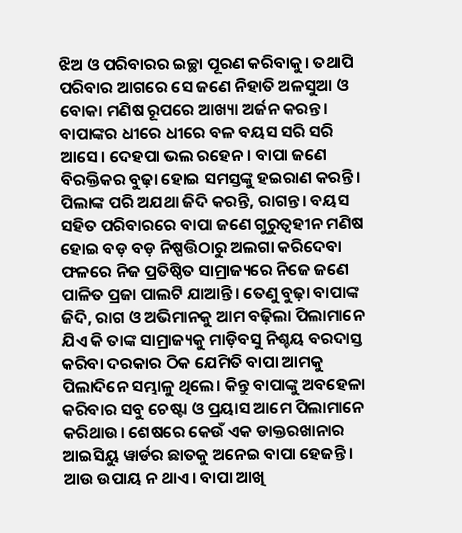ଝିଅ ଓ ପରିବାରର ଇଚ୍ଛା ପୂରଣ କରିବାକୁ। ତଥାପି ପରିବାର ଆଗରେ ସେ ଜଣେ ନିହାତି ଅଳସୁଆ ଓ ବୋକା ମଣିଷ ରୂପରେ ଆଖ୍ୟା ଅର୍ଜନ କରନ୍ତ। ବାପାଙ୍କର ଧୀରେ ଧୀରେ ବଳ ବୟସ ସରି ସରି ଆସେ। ଦେହପା ଭଲ ରହେନ। ବାପା ଜଣେ ବିରକ୍ତିକର ବୁଢ଼ା ହୋଇ ସମସ୍ତଙ୍କୁ ହଇରାଣ କରନ୍ତି। ପିଲାଙ୍କ ପରି ଅଯଥା ଜିଦି କରନ୍ତି, ରାଗନ୍ତ। ବୟସ ସହିତ ପରିବାରରେ ବାପା ଜଣେ ଗୁରୁତ୍ୱହୀନ ମଣିଷ ହୋଇ ବଡ଼ ବଡ଼ ନିଷ୍ପତ୍ତିଠାରୁ ଅଲଗା କରିଦେବା ଫଳରେ ନିଜ ପ୍ରତିଷ୍ଠିତ ସାମ୍ରାଜ୍ୟରେ ନିଜେ ଜଣେ ପାଳିତ ପ୍ରଜା ପାଲଟି ଯାଆନ୍ତି। ତେଣୁ ବୁଢ଼ା ବାପାଙ୍କ ଜିଦି, ରାଗ ଓ ଅଭିମାନକୁ ଆମ ବଢ଼ିଲା ପିଲାମାନେ ଯିଏ କି ତାଙ୍କ ସାମ୍ରାଜ୍ୟକୁ ମାଡ଼ିବସୁ ନିଶ୍ଚୟ ବରଦାସ୍ତ କରିବା ଦରକାର ଠିକ ଯେମିତି ବାପା ଆମକୁ ପିଲାଦିନେ ସମ୍ଭାଳୁ ଥିଲେ। କିନ୍ତୁ ବାପାଙ୍କୁ ଅବହେଳା କରିବାର ସବୁ ଚେଷ୍ଟା ଓ ପ୍ରୟାସ ଆମେ ପିଲାମାନେ କରିଥାଉ। ଶେଷରେ କେଉଁ ଏକ ଡାକ୍ତରଖାନାର ଆଇସିୟୁ ୱାର୍ଡର ଛାତକୁ ଅନେଇ ବାପା ହେଜନ୍ତି। ଆଉ ଉପାୟ ନ ଥାଏ। ବାପା ଆଖି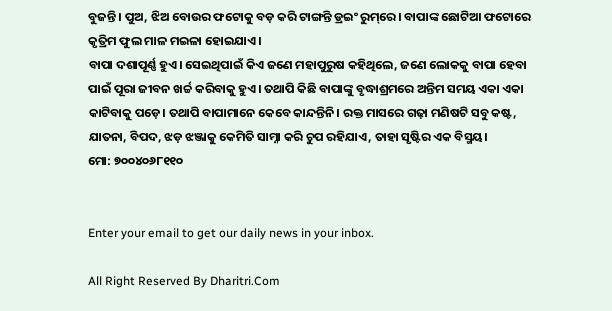ବୁଜନ୍ତି। ପୁଅ, ଝିଅ ବୋଉର ଫଟୋକୁ ବଡ଼ କରି ଟାଙ୍ଗନ୍ତି ଡ୍ରଇଂ ରୁମ୍‌ରେ। ବାପାଙ୍କ ଛୋଟିଆ ଫଟୋରେ କୃତ୍ରିମ ଫୁଲ ମାଳ ମଇଳା ହୋଇଯାଏ।
ବାପା ଦଶାପୂର୍ଣ୍ଣ ହୁଏ। ସେଇଥିପାଇଁ କିଏ ଜଣେ ମହାପୁରୁଷ କହିଥିଲେ, ଜଣେ ଲୋକକୁ ବାପା ହେବା ପାଇଁ ପୂରା ଜୀବନ ଖର୍ଚ୍ଚ କରିବାକୁ ହୁଏ। ତଥାପି କିଛି ବାପାଙ୍କୁ ବୃଦ୍ଧାଶ୍ରମରେ ଅନ୍ତିମ ସମୟ ଏକା ଏକା କାଟିବାକୁ ପଡ଼େ। ତଥାପି ବାପାମାନେ କେବେ କାନ୍ଦନ୍ତିନି। ରକ୍ତ ମାସରେ ଗଢ଼ା ମଣିଷଟି ସବୁ କଷ୍ଟ, ଯାତନା, ବିପଦ, ଝଡ଼ ଝଞ୍ଜାକୁ କେମିତି ସାମ୍ନା କରି ଚୁପ ରହିଯାଏ, ତାହା ସୃଷ୍ଟିର ଏକ ବିସ୍ମୟ।
ମୋ: ୭୦୦୪୦୬୮୧୧୦


Enter your email to get our daily news in your inbox.

All Right Reserved By Dharitri.Com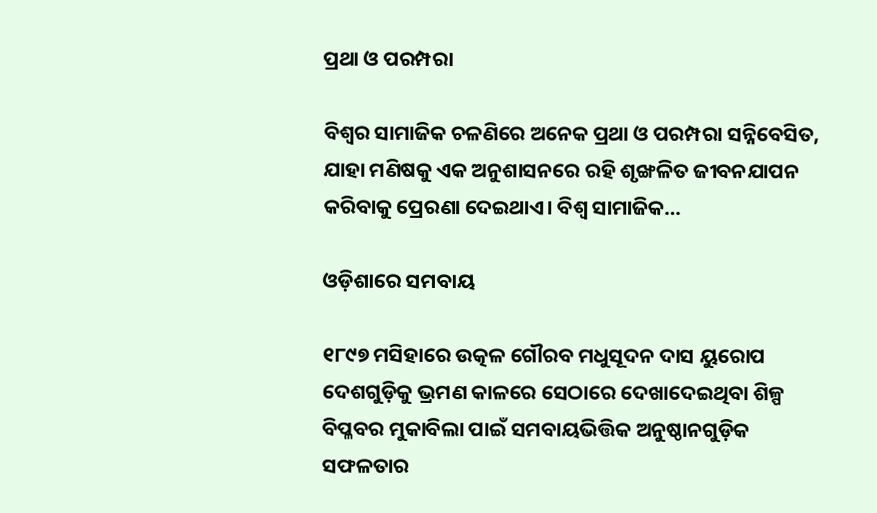ପ୍ରଥା ଓ ପରମ୍ପରା

ବିଶ୍ୱର ସାମାଜିକ ଚଳଣିରେ ଅନେକ ପ୍ରଥା ଓ ପରମ୍ପରା ସନ୍ନିବେସିତ, ଯାହା ମଣିଷକୁ ଏକ ଅନୁଶାସନରେ ରହି ଶୃଙ୍ଖଳିତ ଜୀବନଯାପନ କରିବାକୁ ପ୍ରେରଣା ଦେଇଥାଏ। ବିଶ୍ୱ ସାମାଜିକ…

ଓଡ଼ିଶାରେ ସମବାୟ

୧୮୯୭ ମସିହାରେ ଉତ୍କଳ ଗୌରବ ମଧୁସୂଦନ ଦାସ ୟୁରୋପ ଦେଶଗୁଡ଼ିକୁ ଭ୍ରମଣ କାଳରେ ସେଠାରେ ଦେଖାଦେଇଥିବା ଶିଳ୍ପ ବିପ୍ଳବର ମୁକାବିଲା ପାଇଁ ସମବାୟଭିତ୍ତିକ ଅନୁଷ୍ଠାନଗୁଡ଼ିକ ସଫଳତାର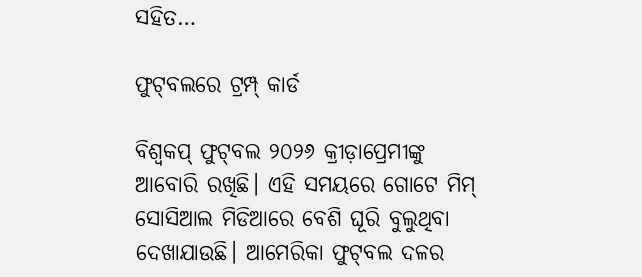ସହିତ…

ଫୁଟ୍‌ବଲରେ ଟ୍ରମ୍ପ୍‌ କାର୍ଡ

ବିଶ୍ୱକପ୍‌ ଫୁଟ୍‌ବଲ ୨୦୨୬ କ୍ରୀଡ଼ାପ୍ରେମୀଙ୍କୁ ଆବୋରି ରଖିଛି। ଏହି ସମୟରେ ଗୋଟେ ମିମ୍‌ ସୋସିଆଲ ମିଡିଆରେ ବେଶି ଘୂରି ବୁଲୁଥିବା ଦେଖାଯାଉଛି। ଆମେରିକା ଫୁଟ୍‌ବଲ ଦଳର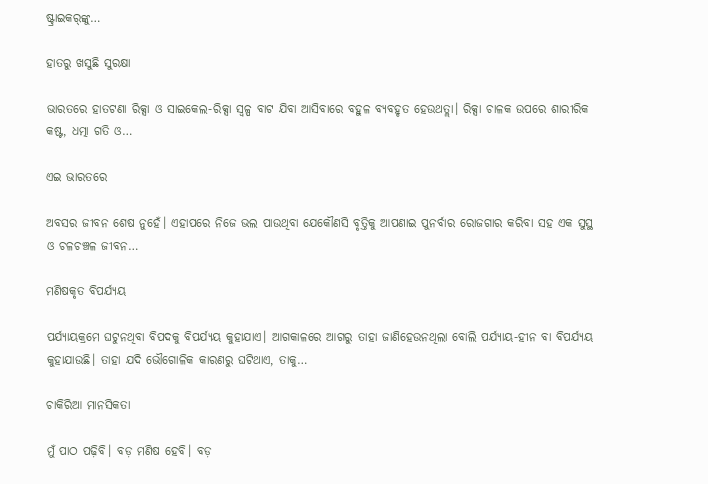ଷ୍ଟ୍ରାଇକର୍‌ଙ୍କୁ…

ହାତରୁ ଖସୁଛି ସୁରକ୍ଷା

ଭାରତରେ ହାତଟଣା ରିକ୍ସା ଓ ସାଇକେଲ-ରିକ୍ସା ସ୍ବଳ୍ପ ବାଟ ଯିବା ଆସିବାରେ ବହୁଳ ବ୍ୟବହୃତ ହେଉଥତ୍ଲା। ରିକ୍ସା ଚାଳକ ଉପରେ ଶାରୀରିକ କଷ୍ଟ, ଧତ୍ମା ଗତି ଓ…

ଏଇ ଭାରତରେ

ଅବସର ଜୀବନ ଶେଷ ନୁହେଁ। ଏହାପରେ ନିଜେ ଭଲ ପାଉଥିବା ଯେକୌଣସି ବୃତ୍ତିକୁ ଆପଣାଇ ପୁନର୍ବାର ରୋଜଗାର କରିବା ସହ ଏକ ସୁସ୍ଥ ଓ ଚଳଚଞ୍ଚଳ ଜୀବନ…

ମଣିଷକୃତ ବିପର୍ଯ୍ୟୟ

ପର୍ଯ୍ୟାୟକ୍ରମେ ଘଟୁନଥିବା ବିପଦକୁ ବିପର୍ଯ୍ୟୟ କୁହାଯାଏ। ଆଗକାଳରେ ଆଗରୁ ତାହା ଜାଣିହେଉନଥିଲା ବୋଲି ପର୍ଯ୍ୟାୟ-ହୀନ ବା ବିପର୍ଯ୍ୟୟ କୁହାଯାଉଛି। ତାହା ଯଦି ଭୌଗୋଳିକ କାରଣରୁ ଘଟିଥାଏ, ତାକୁ…

ଚାକିରିଆ ମାନସିକତା

ମୁଁ ପାଠ ପଢ଼ିବି। ବଡ଼ ମଣିଷ ହେବି। ବଡ଼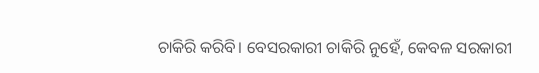ଚାକିରି କରିବି। ବେସରକାରୀ ଚାକିରି ନୁହେଁ, କେବଳ ସରକାରୀ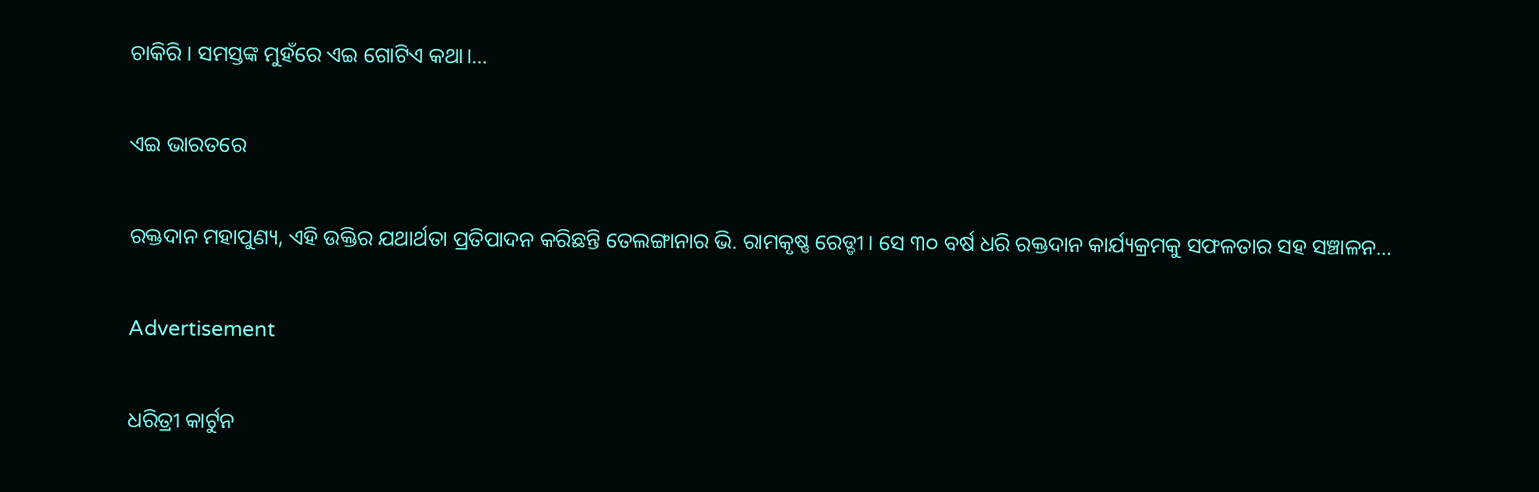ଚାକିରି। ସମସ୍ତଙ୍କ ମୁହଁରେ ଏଇ ଗୋଟିଏ କଥା।…

ଏଇ ଭାରତରେ

ରକ୍ତଦାନ ମହାପୁଣ୍ୟ, ଏହି ଉକ୍ତିର ଯଥାର୍ଥତା ପ୍ରତିପାଦନ କରିଛନ୍ତି ତେଲଙ୍ଗାନାର ଭି. ରାମକୃଷ୍ଣ ରେଡ୍ଡୀ। ସେ ୩୦ ବର୍ଷ ଧରି ରକ୍ତଦାନ କାର୍ଯ୍ୟକ୍ରମକୁ ସଫଳତାର ସହ ସଞ୍ଚାଳନ…

Advertisement

ଧରିତ୍ରୀ କାର୍ଟୁନ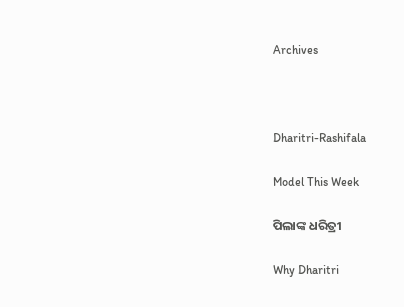Archives



Dharitri-Rashifala

Model This Week

ପିଲାଙ୍କ ଧରିତ୍ରୀ

Why Dharitri